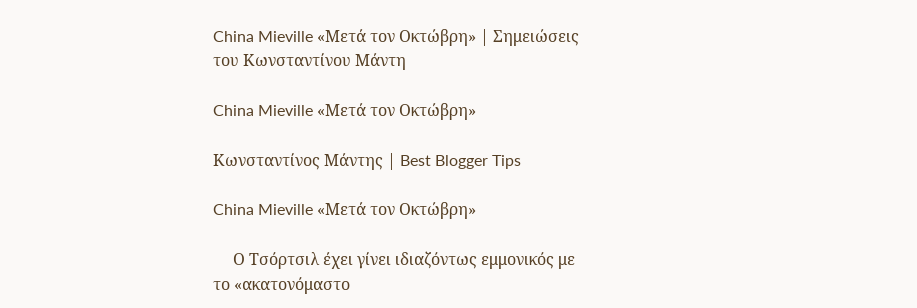China Mieville «Μετά τον Οκτώβρη» | Σημειώσεις του Κωνσταντίνου Μάντη

China Mieville «Μετά τον Οκτώβρη»

Κωνσταντίνος Μάντης | Best Blogger Tips

China Mieville «Μετά τον Οκτώβρη»

     Ο Τσόρτσιλ έχει γίνει ιδιαζόντως εμμονικός με το «ακατονόμαστο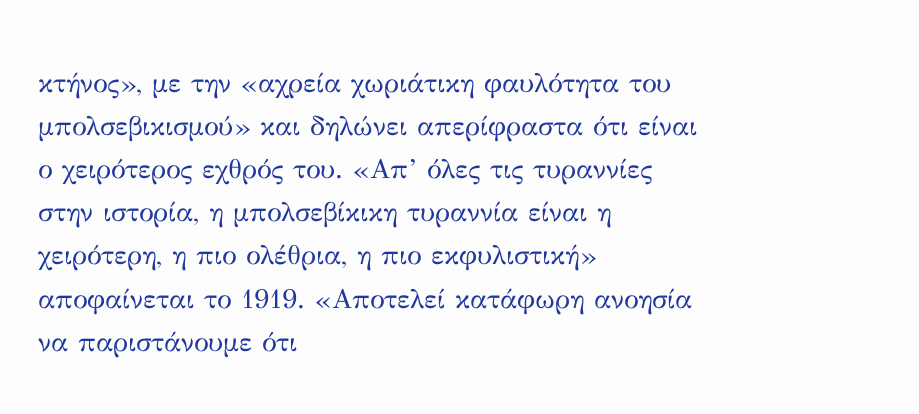κτήνος», με την «αχρεία χωριάτικη φαυλότητα του μπολσεβικισμού» και δηλώνει απερίφραστα ότι είναι ο χειρότερος εχθρός του. «Απ’ όλες τις τυραννίες στην ιστορία, η μπολσεβίκικη τυραννία είναι η χειρότερη, η πιο ολέθρια, η πιο εκφυλιστική» αποφαίνεται το 1919. «Αποτελεί κατάφωρη ανοησία να παριστάνουμε ότι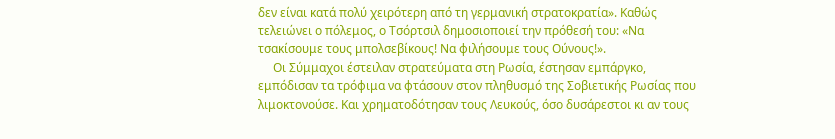δεν είναι κατά πολύ χειρότερη από τη γερμανική στρατοκρατία». Καθώς τελειώνει ο πόλεμος, ο Τσόρτσιλ δημοσιοποιεί την πρόθεσή του: «Να τσακίσουμε τους μπολσεβίκους! Να φιλήσουμε τους Ούνους!».
     Οι Σύμμαχοι έστειλαν στρατεύματα στη Ρωσία, έστησαν εμπάργκο, εμπόδισαν τα τρόφιμα να φτάσουν στον πληθυσμό της Σοβιετικής Ρωσίας που λιμοκτονούσε. Και χρηματοδότησαν τους Λευκούς, όσο δυσάρεστοι κι αν τους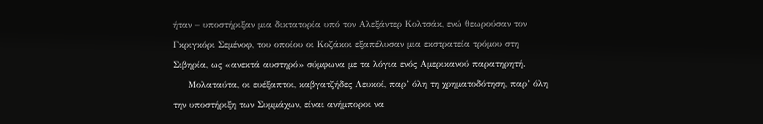ήταν – υποστήριξαν μια δικτατορία υπό τον Αλεξάντερ Κολτσάκ, ενώ θεωρούσαν τον Γκριγκόρι Σεμένοφ, του οποίου οι Κοζάκοι εξαπέλυσαν μια εκστρατεία τρόμου στη Σιβηρία, ως «ανεκτά αυστηρό» σύμφωνα με τα λόγια ενός Αμερικανού παρατηρητή.
     Μολαταύτα, οι ευέξαπτοι, καβγατζήδες Λευκοί, παρ’ όλη τη χρηματοδότηση, παρ’ όλη την υποστήριξη των Συμμάχων, είναι ανήμποροι να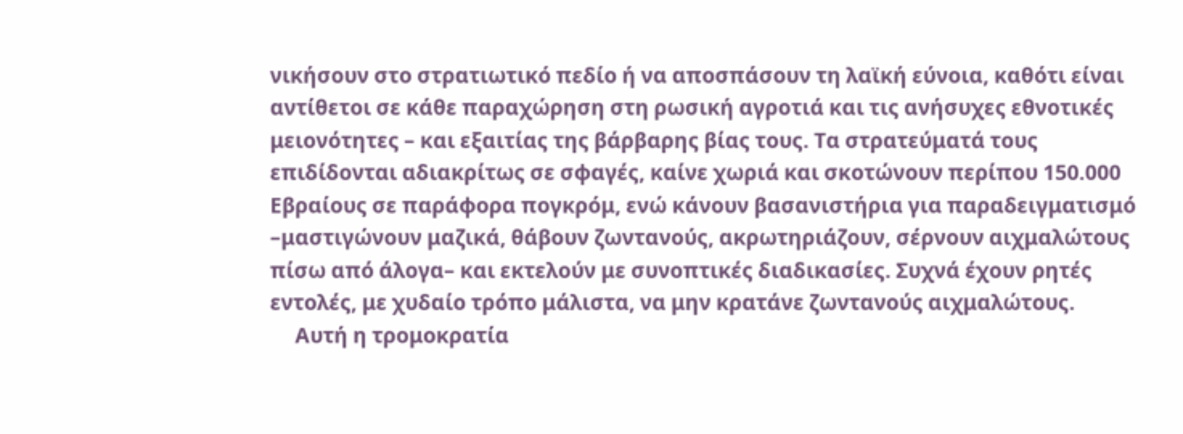νικήσουν στο στρατιωτικό πεδίο ή να αποσπάσουν τη λαϊκή εύνοια, καθότι είναι αντίθετοι σε κάθε παραχώρηση στη ρωσική αγροτιά και τις ανήσυχες εθνοτικές μειονότητες – και εξαιτίας της βάρβαρης βίας τους. Τα στρατεύματά τους επιδίδονται αδιακρίτως σε σφαγές, καίνε χωριά και σκοτώνουν περίπου 150.000 Εβραίους σε παράφορα πογκρόμ, ενώ κάνουν βασανιστήρια για παραδειγματισμό –μαστιγώνουν μαζικά, θάβουν ζωντανούς, ακρωτηριάζουν, σέρνουν αιχμαλώτους πίσω από άλογα– και εκτελούν με συνοπτικές διαδικασίες. Συχνά έχουν ρητές εντολές, με χυδαίο τρόπο μάλιστα, να μην κρατάνε ζωντανούς αιχμαλώτους.
     Αυτή η τρομοκρατία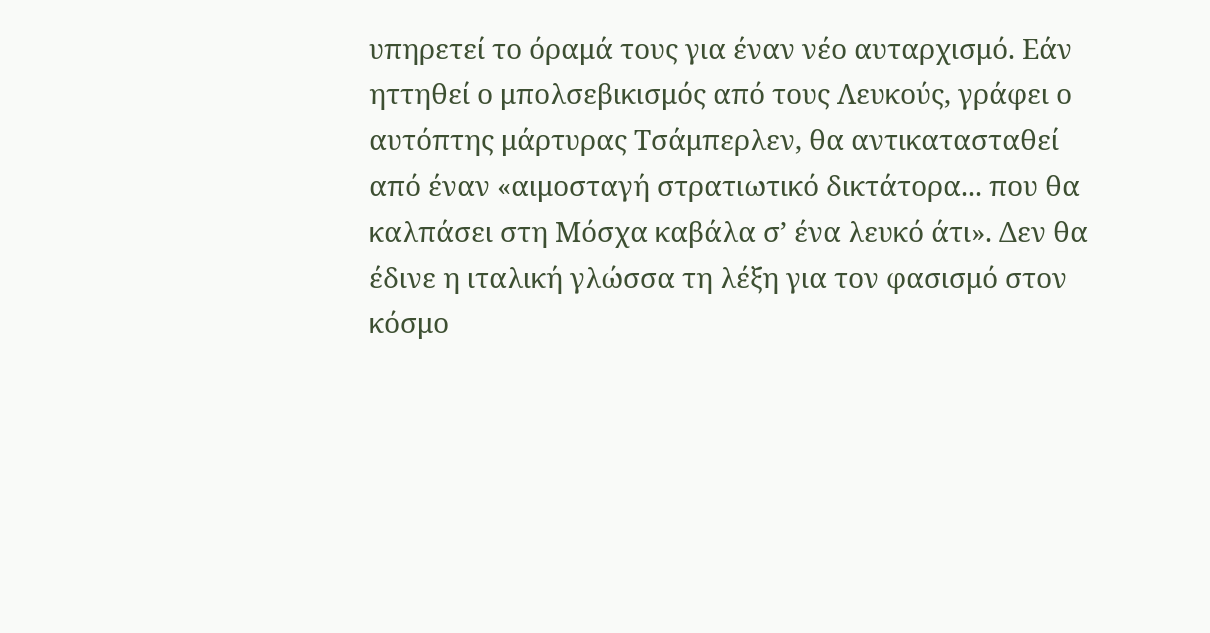υπηρετεί το όραμά τους για έναν νέο αυταρχισμό. Εάν ηττηθεί ο μπολσεβικισμός από τους Λευκούς, γράφει ο αυτόπτης μάρτυρας Τσάμπερλεν, θα αντικατασταθεί από έναν «αιμοσταγή στρατιωτικό δικτάτορα... που θα καλπάσει στη Μόσχα καβάλα σ’ ένα λευκό άτι». Δεν θα έδινε η ιταλική γλώσσα τη λέξη για τον φασισμό στον κόσμο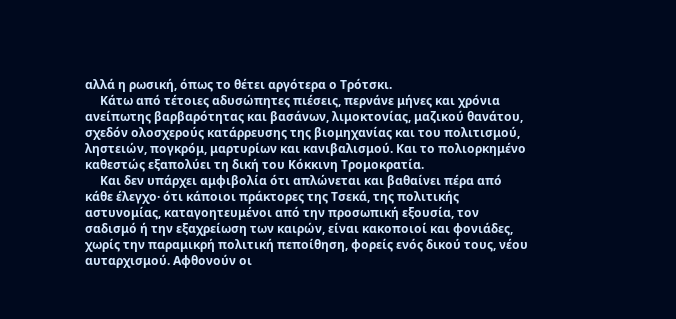αλλά η ρωσική, όπως το θέτει αργότερα ο Τρότσκι.
     Κάτω από τέτοιες αδυσώπητες πιέσεις, περνάνε μήνες και χρόνια ανείπωτης βαρβαρότητας και βασάνων, λιμοκτονίας, μαζικού θανάτου, σχεδόν ολοσχερούς κατάρρευσης της βιομηχανίας και του πολιτισμού, ληστειών, πογκρόμ, μαρτυρίων και κανιβαλισμού. Και το πολιορκημένο καθεστώς εξαπολύει τη δική του Κόκκινη Τρομοκρατία.
     Και δεν υπάρχει αμφιβολία ότι απλώνεται και βαθαίνει πέρα από κάθε έλεγχο· ότι κάποιοι πράκτορες της Τσεκά, της πολιτικής αστυνομίας, καταγοητευμένοι από την προσωπική εξουσία, τον σαδισμό ή την εξαχρείωση των καιρών, είναι κακοποιοί και φονιάδες, χωρίς την παραμικρή πολιτική πεποίθηση, φορείς ενός δικού τους, νέου αυταρχισμού. Αφθονούν οι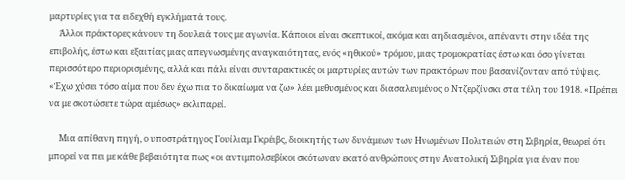μαρτυρίες για τα ειδεχθή εγκλήματά τους.
     Άλλοι πράκτορες κάνουν τη δουλειά τους με αγωνία. Κάποιοι είναι σκεπτικοί, ακόμα και αηδιασμένοι, απέναντι στην ιδέα της επιβολής, έστω και εξαιτίας μιας απεγνωσμένης αναγκαιότητας, ενός «ηθικού» τρόμου, μιας τρομοκρατίας έστω και όσο γίνεται περισσότερο περιορισμένης, αλλά και πάλι είναι συνταρακτικές οι μαρτυρίες αυτών των πρακτόρων που βασανίζονταν από τύψεις. «Έχω χύσει τόσο αίμα που δεν έχω πια το δικαίωμα να ζω» λέει μεθυσμένος και διασαλευμένος ο Ντζερζίνσκι στα τέλη του 1918. «Πρέπει να με σκοτώσετε τώρα αμέσως» εκλιπαρεί.

     Μια απίθανη πηγή, ο υποστράτηγος Γουίλιαμ Γκρέιβς, διοικητής των δυνάμεων των Ηνωμένων Πολιτειών στη Σιβηρία, θεωρεί ότι μπορεί να πει με κάθε βεβαιότητα πως «οι αντιμπολσεβίκοι σκότωναν εκατό ανθρώπους στην Ανατολική Σιβηρία για έναν που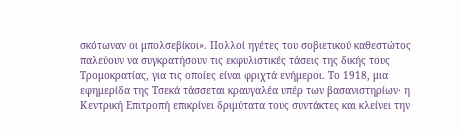σκότωναν οι μπολσεβίκοι». Πολλοί ηγέτες του σοβιετικού καθεστώτος παλεύουν να συγκρατήσουν τις εκφυλιστικές τάσεις της δικής τους Τρομοκρατίας, για τις οποίες είναι φριχτά ενήμεροι. Το 1918, μια εφημερίδα της Τσεκά τάσσεται κραυγαλέα υπέρ των βασανιστηρίων· η Κεντρική Επιτροπή επικρίνει δριμύτατα τους συντάκτες και κλείνει την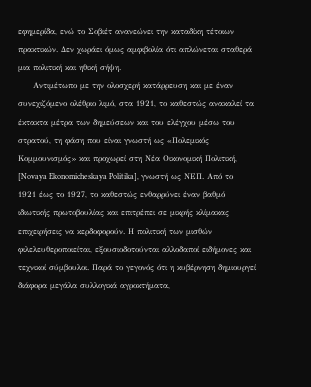εφημερίδα, ενώ το Σοβιέτ ανανεώνει την καταδίκη τέτοιων πρακτικών. Δεν χωράει όμως αμφιβολία ότι απλώνεται σταθερά μια πολιτική και ηθική σήψη.
     Αντιμέτωπο με την ολοσχερή κατάρρευση και με έναν συνεχιζόμενο ολέθριο λιμό, στα 1921, το καθεστώς ανακαλεί τα έκτακτα μέτρα των δημεύσεων και του ελέγχου μέσω του στρατού, τη φάση που είναι γνωστή ως «Πολεμικός Κομμουνισμός» και προχωρεί στη Νέα Οικονομική Πολιτική, [Novaya Ekonomicheskaya Politika], γνωστή ως ΝΕΠ. Από το 1921 έως το 1927, το καθεστώς ενθαρρύνει έναν βαθμό ιδιωτικής πρωτοβουλίας και επιτρέπει σε μικρής κλίμακας επιχειρήσεις να κερδοφορούν. Η πολιτική των μισθών φιλελευθεροποιείται, εξουσιοδοτούνται αλλοδαποί ειδήμονες και τεχνικοί σύμβουλοι. Παρά το γεγονός ότι η κυβέρνηση δημιουργεί διάφορα μεγάλα συλλογικά αγροκτήματα,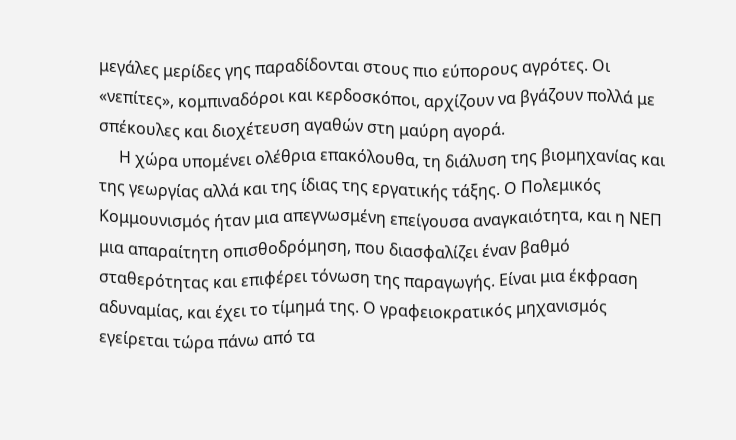μεγάλες μερίδες γης παραδίδονται στους πιο εύπορους αγρότες. Οι «νεπίτες», κομπιναδόροι και κερδοσκόποι, αρχίζουν να βγάζουν πολλά με σπέκουλες και διοχέτευση αγαθών στη μαύρη αγορά.
     Η χώρα υπομένει ολέθρια επακόλουθα, τη διάλυση της βιομηχανίας και της γεωργίας αλλά και της ίδιας της εργατικής τάξης. Ο Πολεμικός Κομμουνισμός ήταν μια απεγνωσμένη επείγουσα αναγκαιότητα, και η ΝΕΠ μια απαραίτητη οπισθοδρόμηση, που διασφαλίζει έναν βαθμό σταθερότητας και επιφέρει τόνωση της παραγωγής. Είναι μια έκφραση αδυναμίας, και έχει το τίμημά της. Ο γραφειοκρατικός μηχανισμός εγείρεται τώρα πάνω από τα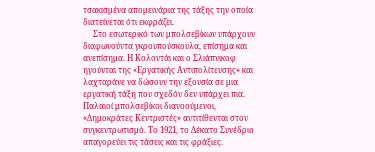τσακισμένα απομεινάρια της τάξης την οποία διατείνεται ότι εκφράζει.
     Στο εσωτερικό των μπολσεβίκων υπάρχουν διαφωνούντα γκρουπούσκουλα, επίσημα και ανεπίσημα. Η Κολοντάι και ο Σλιάπνικοφ ηγούνται της «Εργατικής Αντιπολίτευσης» και λαχταράνε να δώσουν την εξουσία σε μια εργατική τάξη που σχεδόν δεν υπάρχει πια. Παλαιοί μπολσεβίκοι διανοούμενοι, «Δημοκράτες Κεντριστές» αντιτίθενται στον συγκεντρωτισμό. Το 1921, το Δέκατο Συνέδριο απαγορεύει τις τάσεις και τις φράξιες.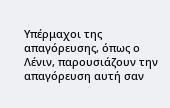Υπέρμαχοι της απαγόρευσης, όπως ο Λένιν, παρουσιάζουν την απαγόρευση αυτή σαν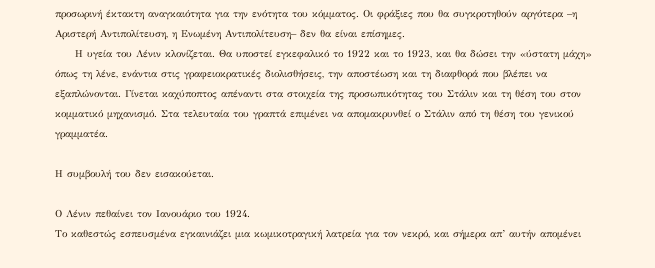προσωρινή έκτακτη αναγκαιότητα για την ενότητα του κόμματος. Οι φράξιες που θα συγκροτηθούν αργότερα –η Αριστερή Αντιπολίτευση, η Ενωμένη Αντιπολίτευση– δεν θα είναι επίσημες.
     Η υγεία του Λένιν κλονίζεται. Θα υποστεί εγκεφαλικό το 1922 και το 1923, και θα δώσει την «ύστατη μάχη» όπως τη λένε, ενάντια στις γραφειοκρατικές διολισθήσεις, την αποστέωση και τη διαφθορά που βλέπει να εξαπλώνονται. Γίνεται καχύποπτος απέναντι στα στοιχεία της προσωπικότητας του Στάλιν και τη θέση του στον κομματικό μηχανισμό. Στα τελευταία του γραπτά επιμένει να απομακρυνθεί ο Στάλιν από τη θέση του γενικού γραμματέα.

Η συμβουλή του δεν εισακούεται.

Ο Λένιν πεθαίνει τον Ιανουάριο του 1924.
Το καθεστώς εσπευσμένα εγκαινιάζει μια κωμικοτραγική λατρεία για τον νεκρό, και σήμερα απ’ αυτήν απομένει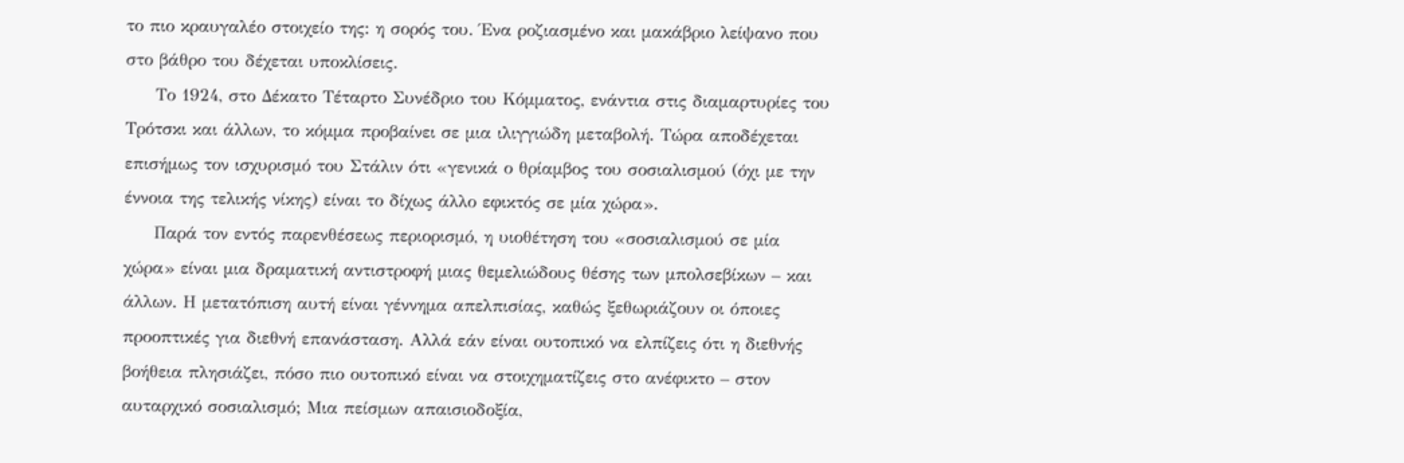το πιο κραυγαλέο στοιχείο της: η σορός του. Ένα ροζιασμένο και μακάβριο λείψανο που στο βάθρο του δέχεται υποκλίσεις.
     Το 1924, στο Δέκατο Τέταρτο Συνέδριο του Κόμματος, ενάντια στις διαμαρτυρίες του Τρότσκι και άλλων, το κόμμα προβαίνει σε μια ιλιγγιώδη μεταβολή. Τώρα αποδέχεται επισήμως τον ισχυρισμό του Στάλιν ότι «γενικά ο θρίαμβος του σοσιαλισμού (όχι με την έννοια της τελικής νίκης) είναι το δίχως άλλο εφικτός σε μία χώρα».
     Παρά τον εντός παρενθέσεως περιορισμό, η υιοθέτηση του «σοσιαλισμού σε μία χώρα» είναι μια δραματική αντιστροφή μιας θεμελιώδους θέσης των μπολσεβίκων – και άλλων. Η μετατόπιση αυτή είναι γέννημα απελπισίας, καθώς ξεθωριάζουν οι όποιες προοπτικές για διεθνή επανάσταση. Αλλά εάν είναι ουτοπικό να ελπίζεις ότι η διεθνής βοήθεια πλησιάζει, πόσο πιο ουτοπικό είναι να στοιχηματίζεις στο ανέφικτο – στον αυταρχικό σοσιαλισμό; Μια πείσμων απαισιοδοξία,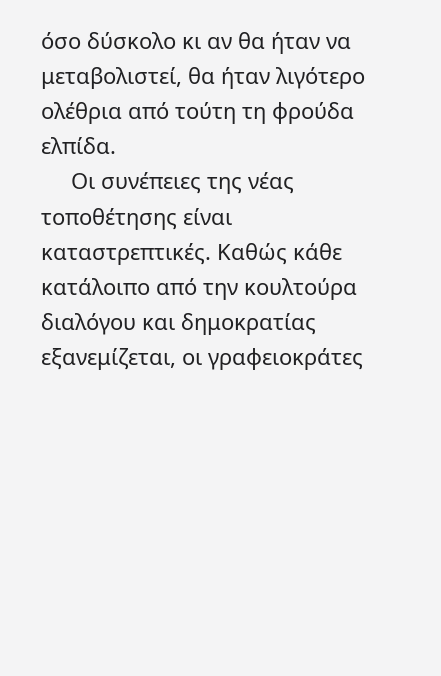όσο δύσκολο κι αν θα ήταν να μεταβολιστεί, θα ήταν λιγότερο ολέθρια από τούτη τη φρούδα ελπίδα.
     Οι συνέπειες της νέας τοποθέτησης είναι καταστρεπτικές. Καθώς κάθε κατάλοιπο από την κουλτούρα διαλόγου και δημοκρατίας εξανεμίζεται, οι γραφειοκράτες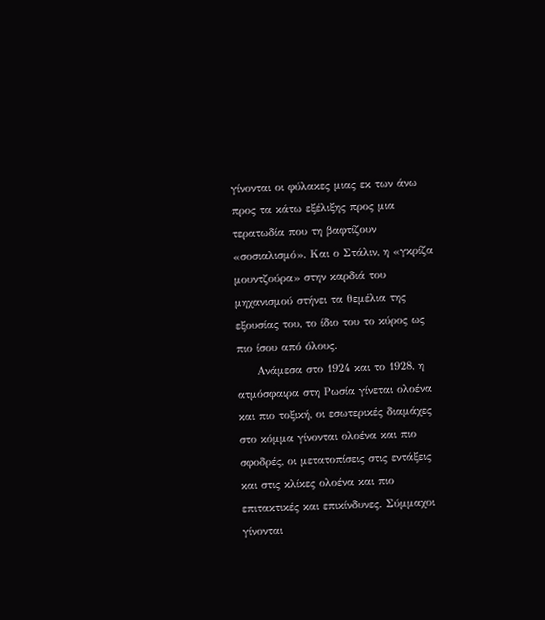γίνονται οι φύλακες μιας εκ των άνω προς τα κάτω εξέλιξης προς μια τερατωδία που τη βαφτίζουν «σοσιαλισμό». Και ο Στάλιν, η «γκρίζα μουντζούρα» στην καρδιά του μηχανισμού στήνει τα θεμέλια της εξουσίας του, το ίδιο του το κύρος ως πιο ίσου από όλους.
     Ανάμεσα στο 1924 και το 1928, η ατμόσφαιρα στη Ρωσία γίνεται ολοένα και πιο τοξική, οι εσωτερικές διαμάχες στο κόμμα γίνονται ολοένα και πιο σφοδρές, οι μετατοπίσεις στις εντάξεις και στις κλίκες ολοένα και πιο επιτακτικές και επικίνδυνες. Σύμμαχοι γίνονται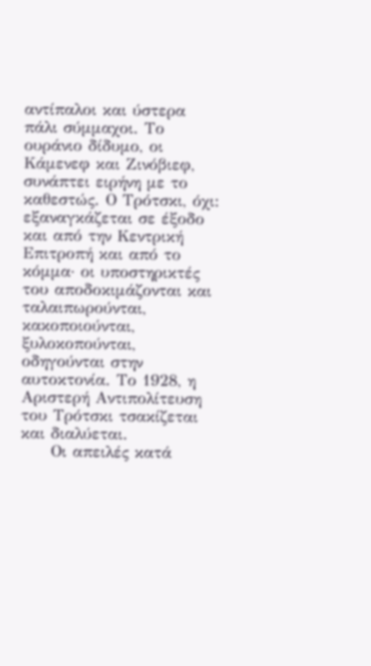αντίπαλοι και ύστερα πάλι σύμμαχοι. Το ουράνιο δίδυμο, οι Κάμενεφ και Ζινόβιεφ, συνάπτει ειρήνη με το καθεστώς. Ο Τρότσκι, όχι: εξαναγκάζεται σε έξοδο και από την Κεντρική Επιτροπή και από το κόμμα· οι υποστηρικτές του αποδοκιμάζονται και ταλαιπωρούνται, κακοποιούνται, ξυλοκοπούνται, οδηγούνται στην αυτοκτονία. Το 1928, η Αριστερή Αντιπολίτευση του Τρότσκι τσακίζεται και διαλύεται.
     Οι απειλές κατά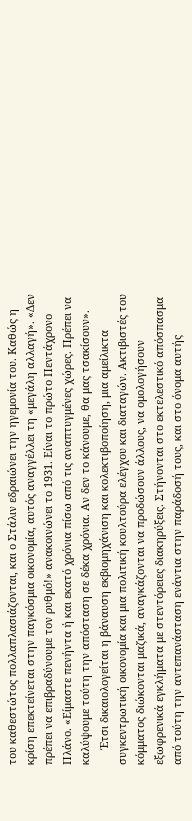του καθεστώτος πολλαπλασιάζονται, και ο Στάλιν εδραιώνει την ηγεμονία του. Καθώς η κρίση επεκτείνεται στην παγκόσμια οικονομία, αυτός αναγγέλλει τη «μεγάλη αλλαγή». «Δεν πρέπει να επιβραδύνουμε τον ρυθμό!» ανακοινώνει το 1931. Είναι το πρώτο Πεντάχρονο Πλάνο. «Είμαστε πενήντα ή και εκατό χρόνια πίσω από τις αναπτυγμένες χώρες. Πρέπει να καλύψουμε τούτη την απόσταση σε δέκα χρόνια. Αν δεν το κάνουμε, θα μας τσακίσουν».
     Έτσι δικαιολογείται η βάναυση εκβιομηχάνιση και κολεκτιβοποίηση, μια αμείλικτα συγκεντρωτική οικονομία και μια πολιτική κουλτούρα ελέγχου και διαταγών. Ακτιβιστές του κόμματος διώκονται μαζικά, αναγκάζονται να προδώσουν άλλους, να ομολογήσουν εξωφρενικά εγκλήματα με στεντόρειες διακηρύξεις. Στήνονται στο εκτελεστικό απόσπασμα από τούτη την αντεπανάσταση ενάντια στην παράδοσή τους, και στο όνομα αυτής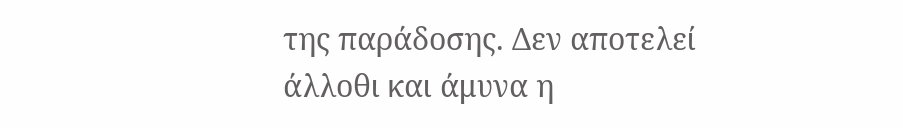της παράδοσης. Δεν αποτελεί άλλοθι και άμυνα η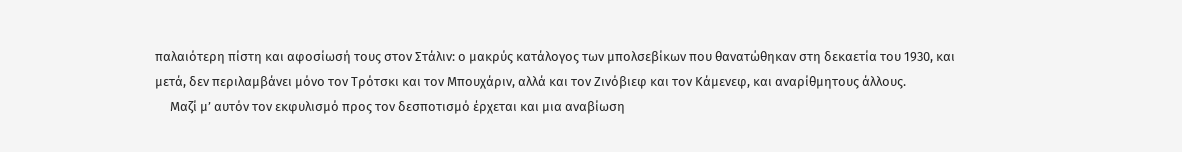παλαιότερη πίστη και αφοσίωσή τους στον Στάλιν: ο μακρύς κατάλογος των μπολσεβίκων που θανατώθηκαν στη δεκαετία του 1930, και μετά, δεν περιλαμβάνει μόνο τον Τρότσκι και τον Μπουχάριν, αλλά και τον Ζινόβιεφ και τον Κάμενεφ, και αναρίθμητους άλλους.
     Μαζί μ’ αυτόν τον εκφυλισμό προς τον δεσποτισμό έρχεται και μια αναβίωση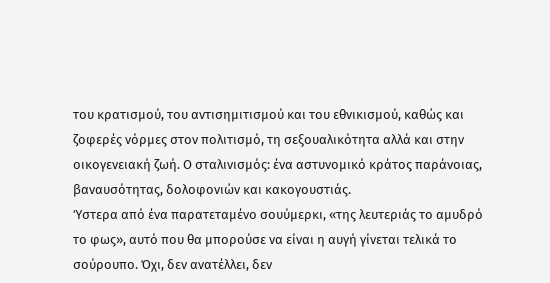του κρατισμού, του αντισημιτισμού και του εθνικισμού, καθώς και ζοφερές νόρμες στον πολιτισμό, τη σεξουαλικότητα αλλά και στην οικογενειακή ζωή. Ο σταλινισμός: ένα αστυνομικό κράτος παράνοιας, βαναυσότητας, δολοφονιών και κακογουστιάς.
Ύστερα από ένα παρατεταμένο σουύμερκι, «της λευτεριάς το αμυδρό το φως», αυτό που θα μπορούσε να είναι η αυγή γίνεται τελικά το σούρουπο. Όχι, δεν ανατέλλει, δεν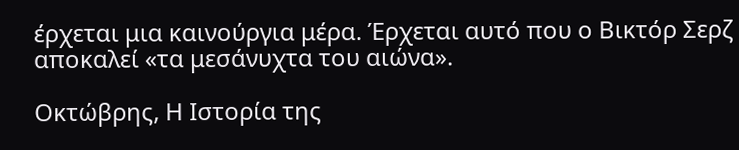έρχεται μια καινούργια μέρα. Έρχεται αυτό που ο Βικτόρ Σερζ αποκαλεί «τα μεσάνυχτα του αιώνα».

Οκτώβρης, Η Ιστορία της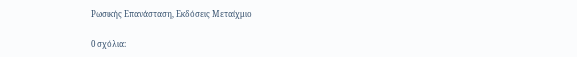Ρωσικής Επανάσταση, Εκδόσεις Μεταίχμιο

0 σχόλια: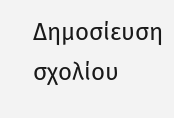Δημοσίευση σχολίου